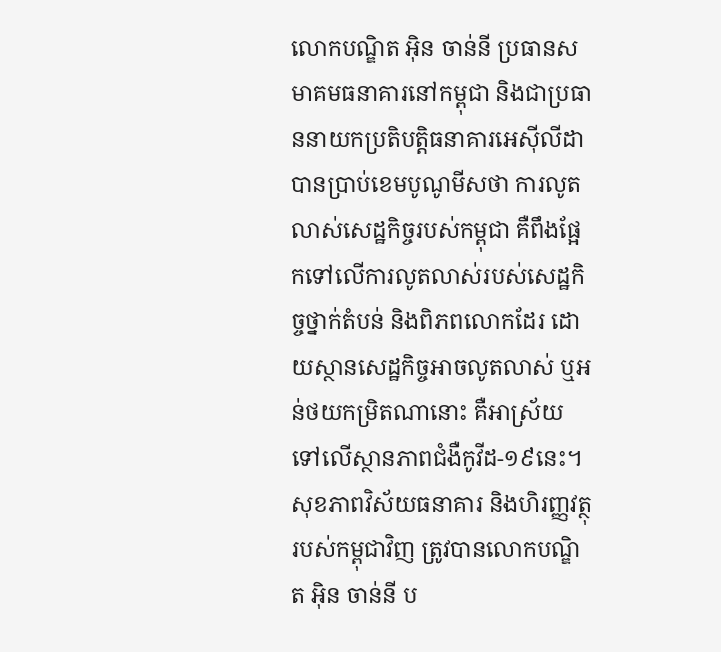លោកបណ្ឌិត អុិន ចាន់នី ប្រធានសមាគមធនាគារនៅកម្ពុជា និងជាប្រធាននាយកប្រតិបត្តិធនាគារអេស៊ីលីដា បានប្រាប់ខេមបូណូមីសថា ការលូតលាស់សេដ្ឋកិច្ចរបស់កម្ពុជា គឺពឹងផ្អែកទៅលើការលូតលាស់របស់សេដ្ឋកិច្ចថ្នាក់តំបន់ និងពិភពលោកដែរ ដោយស្ថានសេដ្ឋកិច្ចអាចលូតលាស់ ឬអន់ថយកម្រិតណានោះ គឺអាស្រ័យទៅលើស្ថានភាពជំងឺកូវីដ-១៩នេះ។
សុខភាពវិស័យធនាគារ និងហិរញ្ញវត្ថុរបស់កម្ពុជាវិញ ត្រូវបានលោកបណ្ឌិត អុិន ចាន់នី ប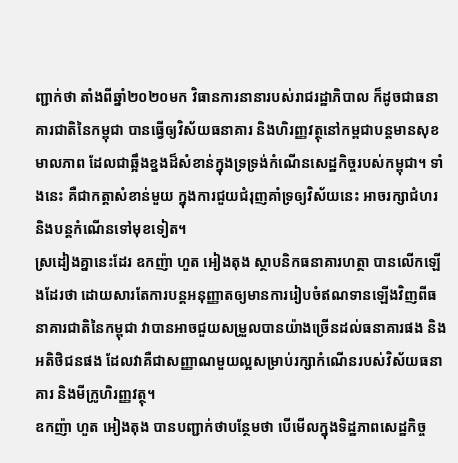ញ្ជាក់ថា តាំងពីឆ្នាំ២០២០មក វិធានការនានារបស់រាជរដ្ឋាភិបាល ក៏ដូចជាធនាគារជាតិនៃកម្ពុជា បានធ្វើឲ្យវិស័យធនាគារ និងហិរញ្ញវត្ថុនៅកម្ពជាបន្តមានសុខមាលភាព ដែលជាឆ្អឹងខ្នងដ៏សំខាន់ក្នុងទ្រទ្រង់កំណើនសេដ្ឋកិច្ចរបស់កម្ពុជា។ ទាំងនេះ គឺជាកត្តាសំខាន់មួយ ក្នុងការជួយជំរុញគាំទ្រឲ្យវិស័យនេះ អាចរក្សាជំហរ និងបន្ដកំណើនទៅមុខទៀត។
ស្រដៀងគ្នានេះដែរ ឧកញ៉ា ហួត អៀងតុង ស្ថាបនិកធនាគារហត្ថា បានលើកឡើងដែរថា ដោយសារតែការបន្ដអនុញ្ញាតឲ្យមានការរៀបចំឥណទានឡើងវិញពីធនាគារជាតិនៃកម្ពុជា វាបានអាចជួយសម្រួលបានយ៉ាងច្រើនដល់ធនាគារផង និងអតិថិជនផង ដែលវាគឺជាសញ្ញាណមួយល្អសម្រាប់រក្សាកំណើនរបស់វិស័យធនាគារ និងមីក្រូហិរញ្ញវត្ថុ។
ឧកញ៉ា ហួត អៀងតុង បានបញ្ជាក់ថាបន្ថែមថា បើមើលក្នុងទិដ្ឋភាពសេដ្ឋកិច្ច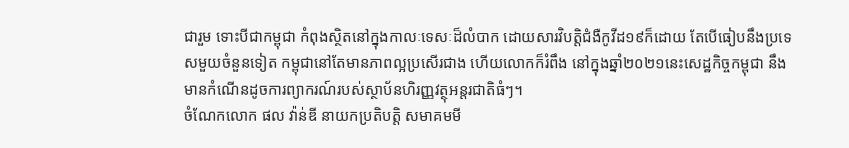ជារួម ទោះបីជាកម្ពុជា កំពុងស្ថិតនៅក្នុងកាលៈទេសៈដ៏លំបាក ដោយសារវិបត្តិជំងឺកូវីដ១៩ក៏ដោយ តែបើធៀបនឹងប្រទេសមួយចំនួនទៀត កម្ពុជានៅតែមានភាពល្អប្រសើរជាង ហើយលោកក៏រំពឹង នៅក្នុងឆ្នាំ២០២១នេះសេដ្ឋកិច្ចកម្ពុជា នឹងមានកំណើនដូចការព្យាករណ៍របស់ស្ថាប័នហិរញ្ញវត្ថុអន្តរជាតិធំៗ។
ចំណែកលោក ផល វ៉ាន់ឌី នាយកប្រតិបត្តិ សមាគមមី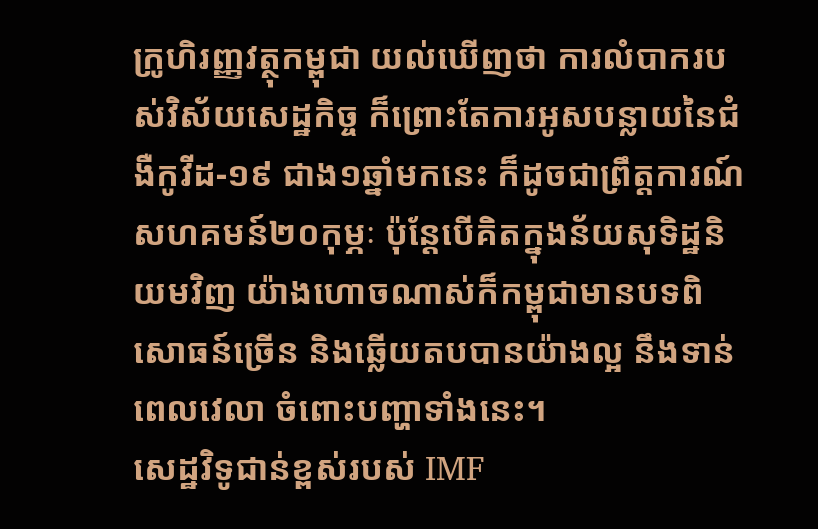ក្រូហិរញ្ញវត្ថុកម្ពុជា យល់ឃើញថា ការលំបាករបស់វិស័យសេដ្ឋកិច្ច ក៏ព្រោះតែការអូសបន្លាយនៃជំងឺកូវីដ-១៩ ជាង១ឆ្នាំមកនេះ ក៏ដូចជាព្រឹត្តការណ៍ សហគមន៍២០កុម្ភៈ ប៉ុន្តែបើគិតក្នុងន័យសុទិដ្ឋនិយមវិញ យ៉ាងហោចណាស់ក៏កម្ពុជាមានបទពិសោធន៍ច្រើន និងឆ្លើយតបបានយ៉ាងល្អ នឹងទាន់ពេលវេលា ចំពោះបញ្ហាទាំងនេះ។
សេដ្ឋវិទូជាន់ខ្ពស់របស់ IMF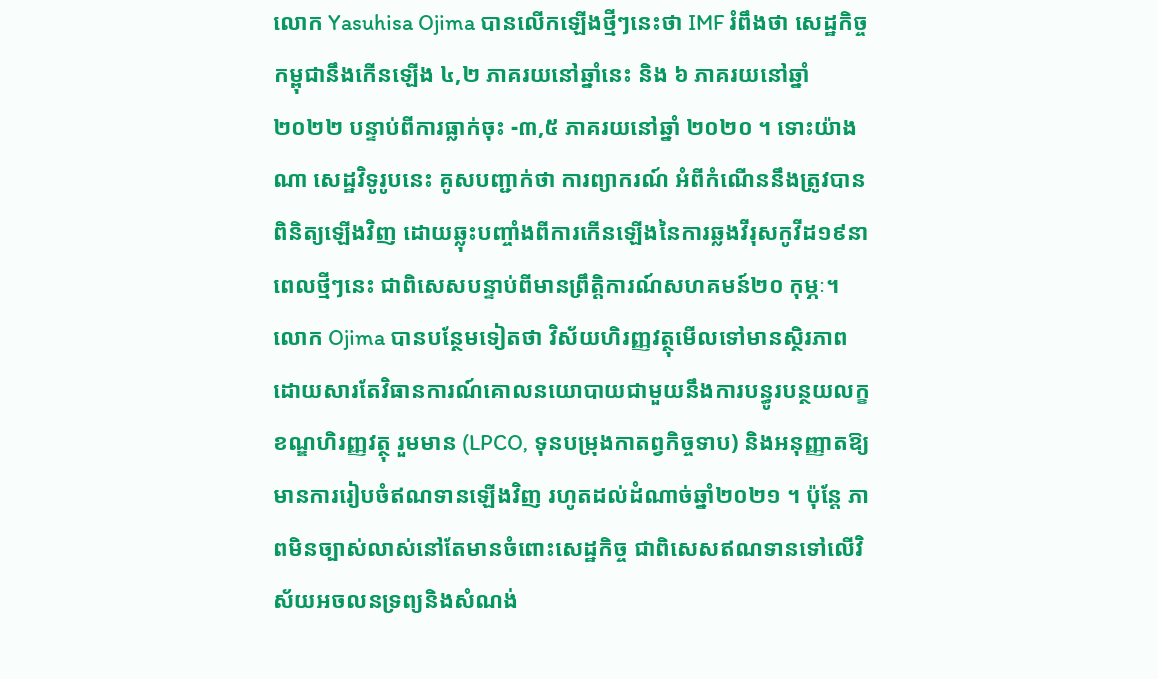លោក Yasuhisa Ojima បានលើកឡើងថ្មីៗនេះថា IMF រំពឹងថា សេដ្ឋកិច្ចកម្ពុជានឹងកើនឡើង ៤,២ ភាគរយនៅឆ្នាំនេះ និង ៦ ភាគរយនៅឆ្នាំ ២០២២ បន្ទាប់ពីការធ្លាក់ចុះ -៣,៥ ភាគរយនៅឆ្នាំ ២០២០ ។ ទោះយ៉ាងណា សេដ្ឋវិទូរូបនេះ គូសបញ្ជាក់ថា ការព្យាករណ៍ អំពីកំណើននឹងត្រូវបានពិនិត្យឡើងវិញ ដោយឆ្លុះបញ្ចាំងពីការកើនឡើងនៃការឆ្លងវីរុសកូវីដ១៩នាពេលថ្មីៗនេះ ជាពិសេសបន្ទាប់ពីមានព្រឹត្តិការណ៍សហគមន៍២០ កុម្ភៈ។
លោក Ojima បានបន្ថែមទៀតថា វិស័យហិរញ្ញវត្ថុមើលទៅមានស្ថិរភាព ដោយសារតែវិធានការណ៍គោលនយោបាយជាមួយនឹងការបន្ធូរបន្ថយលក្ខខណ្ឌហិរញ្ញវត្ថុ រួមមាន (LPCO, ទុនបម្រុងកាតព្វកិច្ចទាប) និងអនុញ្ញាតឱ្យមានការរៀបចំឥណទានឡើងវិញ រហូតដល់ដំណាច់ឆ្នាំ២០២១ ។ ប៉ុន្តែ ភាពមិនច្បាស់លាស់នៅតែមានចំពោះសេដ្ឋកិច្ច ជាពិសេសឥណទានទៅលើវិស័យអចលនទ្រព្យនិងសំណង់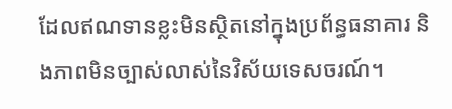ដែលឥណទានខ្លះមិនស្ថិតនៅក្នុងប្រព័ន្ធធនាគារ និងភាពមិនច្បាស់លាស់នៃវិស័យទេសចរណ៍។